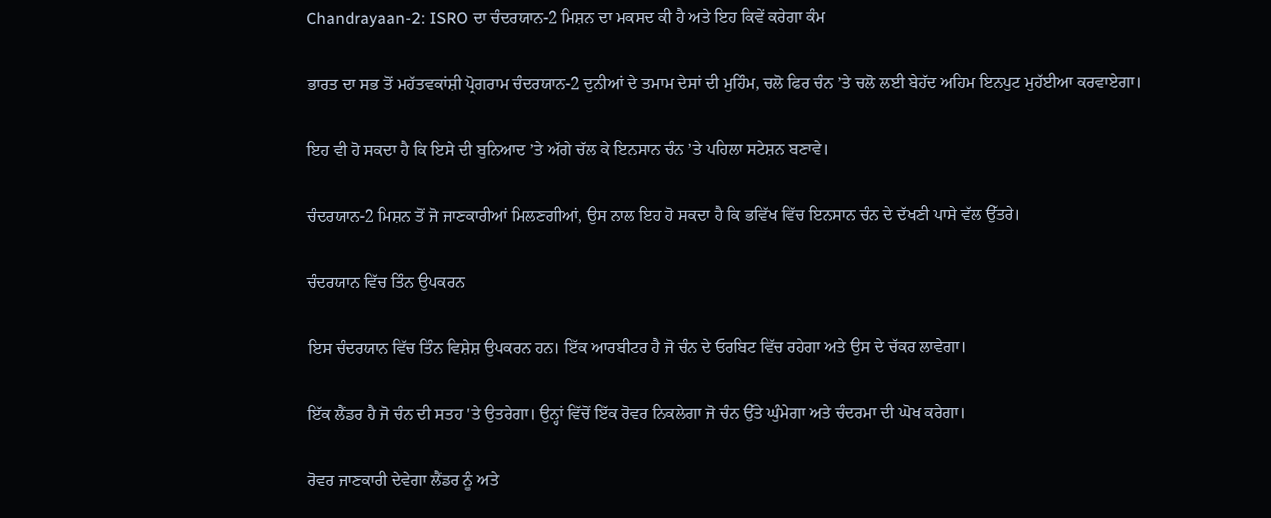Chandrayaan-2: ISRO ਦਾ ਚੰਦਰਯਾਨ-2 ਮਿਸ਼ਨ ਦਾ ਮਕਸਦ ਕੀ ਹੈ ਅਤੇ ਇਹ ਕਿਵੇਂ ਕਰੇਗਾ ਕੰਮ

ਭਾਰਤ ਦਾ ਸਭ ਤੋਂ ਮਹੱਤਵਕਾਂਸ਼ੀ ਪ੍ਰੋਗਰਾਮ ਚੰਦਰਯਾਨ-2 ਦੁਨੀਆਂ ਦੇ ਤਮਾਮ ਦੇਸਾਂ ਦੀ ਮੁਹਿੰਮ, ਚਲੋ ਫਿਰ ਚੰਨ ’ਤੇ ਚਲੋ ਲਈ ਬੇਹੱਦ ਅਹਿਮ ਇਨਪੁਟ ਮੁਹੱਈਆ ਕਰਵਾਏਗਾ।

ਇਹ ਵੀ ਹੋ ਸਕਦਾ ਹੈ ਕਿ ਇਸੇ ਦੀ ਬੁਨਿਆਦ ’ਤੇ ਅੱਗੇ ਚੱਲ ਕੇ ਇਨਸਾਨ ਚੰਨ ’ਤੇ ਪਹਿਲਾ ਸਟੇਸ਼ਨ ਬਣਾਵੇ।

ਚੰਦਰਯਾਨ-2 ਮਿਸ਼ਨ ਤੋਂ ਜੋ ਜਾਣਕਾਰੀਆਂ ਮਿਲਣਗੀਆਂ, ਉਸ ਨਾਲ ਇਹ ਹੋ ਸਕਦਾ ਹੈ ਕਿ ਭਵਿੱਖ ਵਿੱਚ ਇਨਸਾਨ ਚੰਨ ਦੇ ਦੱਖਣੀ ਪਾਸੇ ਵੱਲ ਉੱਤਰੇ।

ਚੰਦਰਯਾਨ ਵਿੱਚ ਤਿੰਨ ਉਪਕਰਨ

ਇਸ ਚੰਦਰਯਾਨ ਵਿੱਚ ਤਿੰਨ ਵਿਸ਼ੇਸ਼ ਉਪਕਰਨ ਹਨ। ਇੱਕ ਆਰਬੀਟਰ ਹੈ ਜੋ ਚੰਨ ਦੇ ਓਰਬਿਟ ਵਿੱਚ ਰਹੇਗਾ ਅਤੇ ਉਸ ਦੇ ਚੱਕਰ ਲਾਵੇਗਾ।

ਇੱਕ ਲੈਂਡਰ ਹੈ ਜੋ ਚੰਨ ਦੀ ਸਤਹ 'ਤੇ ਉਤਰੇਗਾ। ਉਨ੍ਹਾਂ ਵਿੱਚੋਂ ਇੱਕ ਰੋਵਰ ਨਿਕਲੇਗਾ ਜੋ ਚੰਨ ਉੱਤੇ ਘੁੰਮੇਗਾ ਅਤੇ ਚੰਦਰਮਾ ਦੀ ਘੋਖ ਕਰੇਗਾ।

ਰੋਵਰ ਜਾਣਕਾਰੀ ਦੇਵੇਗਾ ਲੈਂਡਰ ਨੂੰ ਅਤੇ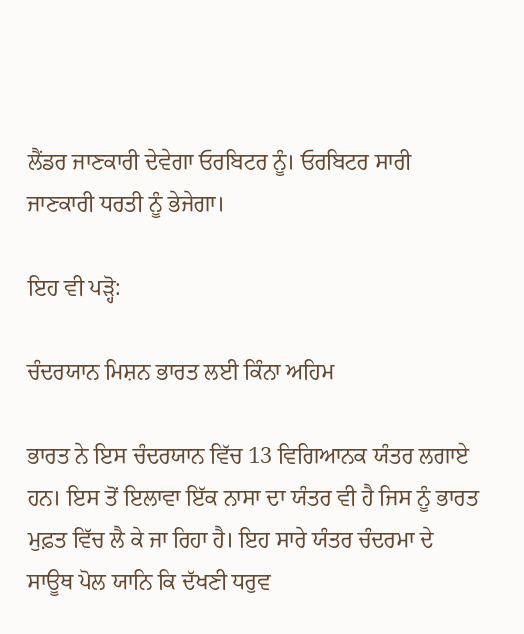ਲੈਂਡਰ ਜਾਣਕਾਰੀ ਦੇਵੇਗਾ ਓਰਬਿਟਰ ਨੂੰ। ਓਰਬਿਟਰ ਸਾਰੀ ਜਾਣਕਾਰੀ ਧਰਤੀ ਨੂੰ ਭੇਜੇਗਾ।

ਇਹ ਵੀ ਪੜ੍ਹੋ:

ਚੰਦਰਯਾਨ ਮਿਸ਼ਨ ਭਾਰਤ ਲਈ ਕਿੰਨਾ ਅਹਿਮ

ਭਾਰਤ ਨੇ ਇਸ ਚੰਦਰਯਾਨ ਵਿੱਚ 13 ਵਿਗਿਆਨਕ ਯੰਤਰ ਲਗਾਏ ਹਨ। ਇਸ ਤੋਂ ਇਲਾਵਾ ਇੱਕ ਨਾਸਾ ਦਾ ਯੰਤਰ ਵੀ ਹੈ ਜਿਸ ਨੂੰ ਭਾਰਤ ਮੁਫ਼ਤ ਵਿੱਚ ਲੈ ਕੇ ਜਾ ਰਿਹਾ ਹੈ। ਇਹ ਸਾਰੇ ਯੰਤਰ ਚੰਦਰਮਾ ਦੇ ਸਾਊਥ ਪੋਲ ਯਾਨਿ ਕਿ ਦੱਖਣੀ ਧਰੁਵ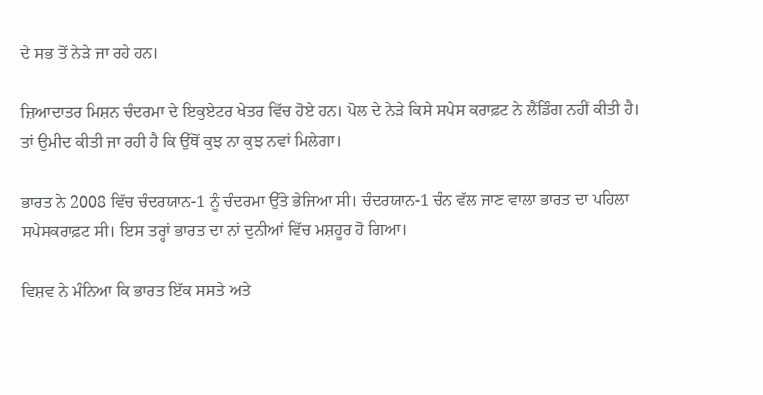ਦੇ ਸਭ ਤੋਂ ਨੇੜੇ ਜਾ ਰਹੇ ਹਨ।

ਜ਼ਿਆਦਾਤਰ ਮਿਸ਼ਨ ਚੰਦਰਮਾ ਦੇ ਇਕੁਏਟਰ ਖੇਤਰ ਵਿੱਚ ਹੋਏ ਹਨ। ਪੋਲ ਦੇ ਨੇੜੇ ਕਿਸੇ ਸਪੇਸ ਕਰਾਫ਼ਟ ਨੇ ਲੈਂਡਿੰਗ ਨਹੀਂ ਕੀਤੀ ਹੈ। ਤਾਂ ਉਮੀਦ ਕੀਤੀ ਜਾ ਰਹੀ ਹੈ ਕਿ ਉੱਥੋਂ ਕੁਝ ਨਾ ਕੁਝ ਨਵਾਂ ਮਿਲੇਗਾ।

ਭਾਰਤ ਨੇ 2008 ਵਿੱਚ ਚੰਦਰਯਾਨ-1 ਨੂੰ ਚੰਦਰਮਾ ਉੱਤੇ ਭੇਜਿਆ ਸੀ। ਚੰਦਰਯਾਨ-1 ਚੰਨ ਵੱਲ ਜਾਣ ਵਾਲਾ ਭਾਰਤ ਦਾ ਪਹਿਲਾ ਸਪੇਸਕਰਾਫ਼ਟ ਸੀ। ਇਸ ਤਰ੍ਹਾਂ ਭਾਰਤ ਦਾ ਨਾਂ ਦੁਨੀਆਂ ਵਿੱਚ ਮਸ਼ਹੂਰ ਹੋ ਗਿਆ।

ਵਿਸ਼ਵ ਨੇ ਮੰਨਿਆ ਕਿ ਭਾਰਤ ਇੱਕ ਸਸਤੇ ਅਤੇ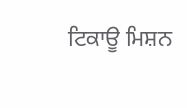ਟਿਕਾਊ ਮਿਸ਼ਨ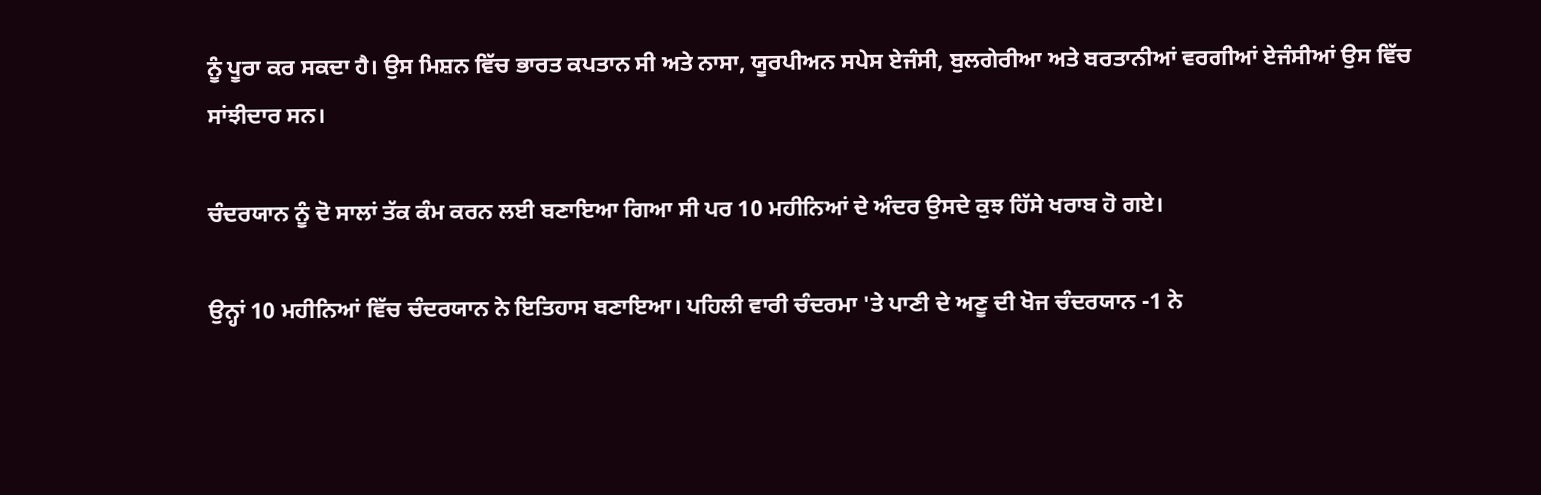ਨੂੰ ਪੂਰਾ ਕਰ ਸਕਦਾ ਹੈ। ਉਸ ਮਿਸ਼ਨ ਵਿੱਚ ਭਾਰਤ ਕਪਤਾਨ ਸੀ ਅਤੇ ਨਾਸਾ, ਯੂਰਪੀਅਨ ਸਪੇਸ ਏਜੰਸੀ, ਬੁਲਗੇਰੀਆ ਅਤੇ ਬਰਤਾਨੀਆਂ ਵਰਗੀਆਂ ਏਜੰਸੀਆਂ ਉਸ ਵਿੱਚ ਸਾਂਝੀਦਾਰ ਸਨ।

ਚੰਦਰਯਾਨ ਨੂੰ ਦੋ ਸਾਲਾਂ ਤੱਕ ਕੰਮ ਕਰਨ ਲਈ ਬਣਾਇਆ ਗਿਆ ਸੀ ਪਰ 10 ਮਹੀਨਿਆਂ ਦੇ ਅੰਦਰ ਉਸਦੇ ਕੁਝ ਹਿੱਸੇ ਖਰਾਬ ਹੋ ਗਏ।

ਉਨ੍ਹਾਂ 10 ਮਹੀਨਿਆਂ ਵਿੱਚ ਚੰਦਰਯਾਨ ਨੇ ਇਤਿਹਾਸ ਬਣਾਇਆ। ਪਹਿਲੀ ਵਾਰੀ ਚੰਦਰਮਾ 'ਤੇ ਪਾਣੀ ਦੇ ਅਣੂ ਦੀ ਖੋਜ ਚੰਦਰਯਾਨ -1 ਨੇ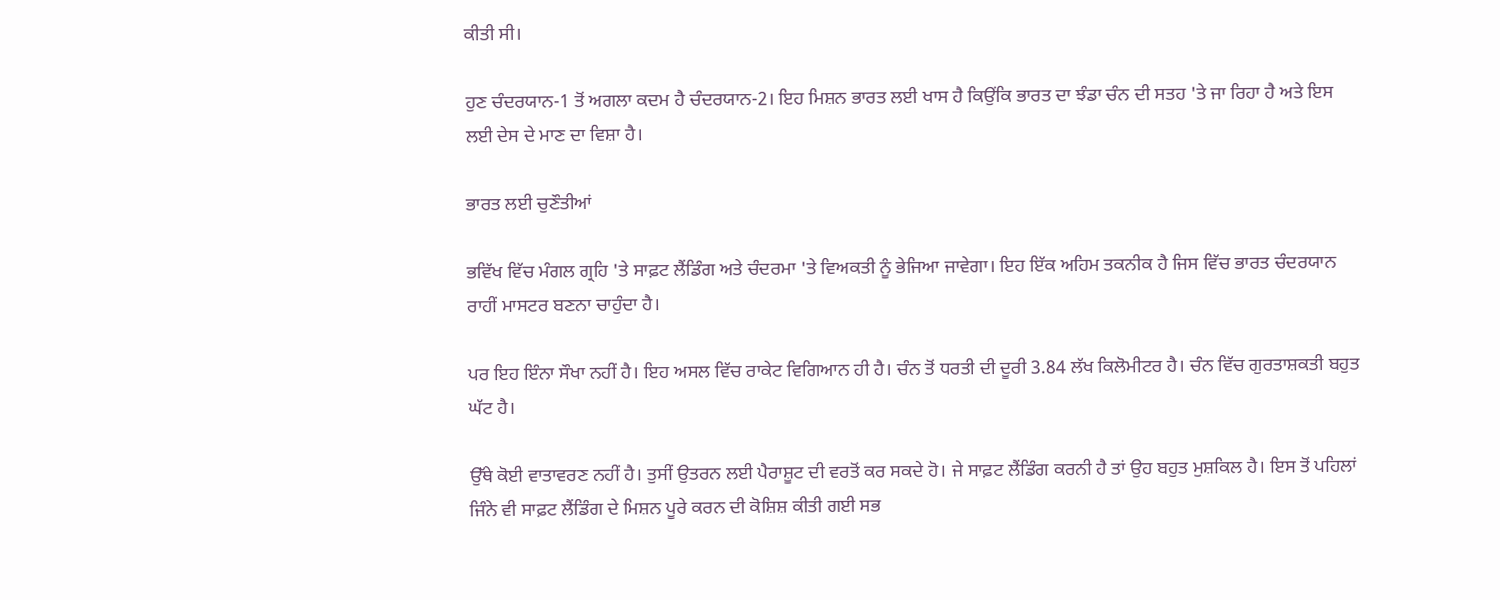ਕੀਤੀ ਸੀ।

ਹੁਣ ਚੰਦਰਯਾਨ-1 ਤੋਂ ਅਗਲਾ ਕਦਮ ਹੈ ਚੰਦਰਯਾਨ-2। ਇਹ ਮਿਸ਼ਨ ਭਾਰਤ ਲਈ ਖਾਸ ਹੈ ਕਿਉਂਕਿ ਭਾਰਤ ਦਾ ਝੰਡਾ ਚੰਨ ਦੀ ਸਤਹ 'ਤੇ ਜਾ ਰਿਹਾ ਹੈ ਅਤੇ ਇਸ ਲਈ ਦੇਸ ਦੇ ਮਾਣ ਦਾ ਵਿਸ਼ਾ ਹੈ।

ਭਾਰਤ ਲਈ ਚੁਣੌਤੀਆਂ

ਭਵਿੱਖ ਵਿੱਚ ਮੰਗਲ ਗ੍ਰਹਿ 'ਤੇ ਸਾਫ਼ਟ ਲੈਂਡਿੰਗ ਅਤੇ ਚੰਦਰਮਾ 'ਤੇ ਵਿਅਕਤੀ ਨੂੰ ਭੇਜਿਆ ਜਾਵੇਗਾ। ਇਹ ਇੱਕ ਅਹਿਮ ਤਕਨੀਕ ਹੈ ਜਿਸ ਵਿੱਚ ਭਾਰਤ ਚੰਦਰਯਾਨ ਰਾਹੀਂ ਮਾਸਟਰ ਬਣਨਾ ਚਾਹੁੰਦਾ ਹੈ।

ਪਰ ਇਹ ਇੰਨਾ ਸੌਖਾ ਨਹੀਂ ਹੈ। ਇਹ ਅਸਲ ਵਿੱਚ ਰਾਕੇਟ ਵਿਗਿਆਨ ਹੀ ਹੈ। ਚੰਨ ਤੋਂ ਧਰਤੀ ਦੀ ਦੂਰੀ 3.84 ਲੱਖ ਕਿਲੋਮੀਟਰ ਹੈ। ਚੰਨ ਵਿੱਚ ਗੁਰਤਾਸ਼ਕਤੀ ਬਹੁਤ ਘੱਟ ਹੈ।

ਉੱਥੇ ਕੋਈ ਵਾਤਾਵਰਣ ਨਹੀਂ ਹੈ। ਤੁਸੀਂ ਉਤਰਨ ਲਈ ਪੈਰਾਸ਼ੂਟ ਦੀ ਵਰਤੋਂ ਕਰ ਸਕਦੇ ਹੋ। ਜੇ ਸਾਫ਼ਟ ਲੈਂਡਿੰਗ ਕਰਨੀ ਹੈ ਤਾਂ ਉਹ ਬਹੁਤ ਮੁਸ਼ਕਿਲ ਹੈ। ਇਸ ਤੋਂ ਪਹਿਲਾਂ ਜਿੰਨੇ ਵੀ ਸਾਫ਼ਟ ਲੈਂਡਿੰਗ ਦੇ ਮਿਸ਼ਨ ਪੂਰੇ ਕਰਨ ਦੀ ਕੋਸ਼ਿਸ਼ ਕੀਤੀ ਗਈ ਸਭ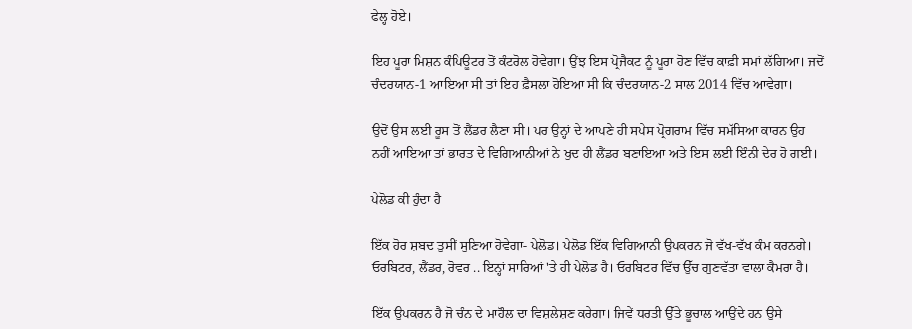ਫੇਲ੍ਹ ਹੋਏ।

ਇਹ ਪੂਰਾ ਮਿਸ਼ਨ ਕੰਪਿਊਟਰ ਤੋਂ ਕੰਟਰੋਲ ਹੋਵੇਗਾ। ਉਂਝ ਇਸ ਪ੍ਰੋਜੈਕਟ ਨੂੰ ਪੂਰਾ ਹੋਣ ਵਿੱਚ ਕਾਫ਼ੀ ਸਮਾਂ ਲੱਗਿਆ। ਜਦੋਂ ਚੰਦਰਯਾਨ-1 ਆਇਆ ਸੀ ਤਾਂ ਇਹ ਫ਼ੈਸਲਾ ਹੋਇਆ ਸੀ ਕਿ ਚੰਦਰਯਾਨ-2 ਸਾਲ 2014 ਵਿੱਚ ਆਵੇਗਾ।

ਉਦੋਂ ਉਸ ਲਈ ਰੂਸ ਤੋਂ ਲੈਂਡਰ ਲੈਣਾ ਸੀ। ਪਰ ਉਨ੍ਹਾਂ ਦੇ ਆਪਣੇ ਹੀ ਸਪੇਸ ਪ੍ਰੋਗਰਾਮ ਵਿੱਚ ਸਮੱਸਿਆ ਕਾਰਨ ਉਹ ਨਹੀਂ ਆਇਆ ਤਾਂ ਭਾਰਤ ਦੇ ਵਿਗਿਆਨੀਆਂ ਨੇ ਖੁਦ ਹੀ ਲੈਂਡਰ ਬਣਾਇਆ ਅਤੇ ਇਸ ਲਈ ਇੰਨੀ ਦੇਰ ਹੋ ਗਈ।

ਪੇਲੋਡ ਕੀ ਹੁੰਦਾ ਹੈ

ਇੱਕ ਹੋਰ ਸ਼ਬਦ ਤੁਸੀਂ ਸੁਣਿਆ ਹੋਵੇਗਾ- ਪੇਲੋਡ। ਪੇਲੋਡ ਇੱਕ ਵਿਗਿਆਨੀ ਉਪਕਰਨ ਜੋ ਵੱਖ-ਵੱਖ ਕੰਮ ਕਰਨਗੇ। ਓਰਬਿਟਰ, ਲੈਂਡਰ, ਰੋਵਰ .. ਇਨ੍ਹਾਂ ਸਾਰਿਆਂ 'ਤੇ ਹੀ ਪੇਲੋਡ ਹੈ। ਓਰਬਿਟਰ ਵਿੱਚ ਉੱਚ ਗੁਣਵੱਤਾ ਵਾਲਾ ਕੈਮਰਾ ਹੈ।

ਇੱਕ ਉਪਕਰਨ ਹੈ ਜੋ ਚੰਨ ਦੇ ਮਾਹੌਲ ਦਾ ਵਿਸ਼ਲੇਸ਼ਣ ਕਰੇਗਾ। ਜਿਵੇਂ ਧਰਤੀ ਉੱਤੇ ਭੂਚਾਲ ਆਉਂਦੇ ਹਨ ਉਸੇ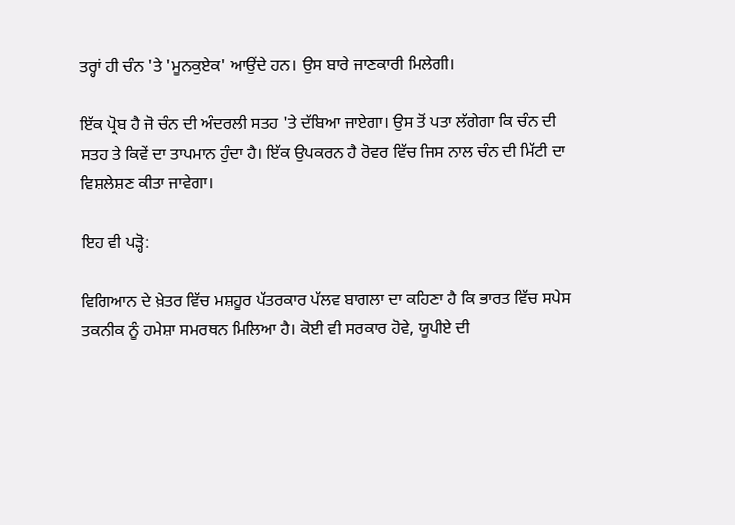ਤਰ੍ਹਾਂ ਹੀ ਚੰਨ 'ਤੇ 'ਮੂਨਕੁਏਕ' ਆਉਂਦੇ ਹਨ। ਉਸ ਬਾਰੇ ਜਾਣਕਾਰੀ ਮਿਲੇਗੀ।

ਇੱਕ ਪ੍ਰੋਬ ਹੈ ਜੋ ਚੰਨ ਦੀ ਅੰਦਰਲੀ ਸਤਹ 'ਤੇ ਦੱਬਿਆ ਜਾਏਗਾ। ਉਸ ਤੋਂ ਪਤਾ ਲੱਗੇਗਾ ਕਿ ਚੰਨ ਦੀ ਸਤਹ ਤੇ ਕਿਵੇਂ ਦਾ ਤਾਪਮਾਨ ਹੁੰਦਾ ਹੈ। ਇੱਕ ਉਪਕਰਨ ਹੈ ਰੋਵਰ ਵਿੱਚ ਜਿਸ ਨਾਲ ਚੰਨ ਦੀ ਮਿੱਟੀ ਦਾ ਵਿਸ਼ਲੇਸ਼ਣ ਕੀਤਾ ਜਾਵੇਗਾ।

ਇਹ ਵੀ ਪੜ੍ਹੋ:

ਵਿਗਿਆਨ ਦੇ ਖ਼ੇਤਰ ਵਿੱਚ ਮਸ਼ਹੂਰ ਪੱਤਰਕਾਰ ਪੱਲਵ ਬਾਗਲਾ ਦਾ ਕਹਿਣਾ ਹੈ ਕਿ ਭਾਰਤ ਵਿੱਚ ਸਪੇਸ ਤਕਨੀਕ ਨੂੰ ਹਮੇਸ਼ਾ ਸਮਰਥਨ ਮਿਲਿਆ ਹੈ। ਕੋਈ ਵੀ ਸਰਕਾਰ ਹੋਵੇ, ਯੂਪੀਏ ਦੀ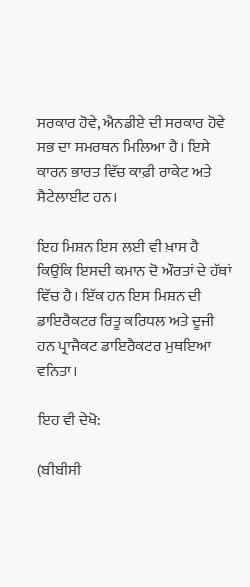ਸਰਕਾਰ ਹੋਵੇ, ਐਨਡੀਏ ਦੀ ਸਰਕਾਰ ਹੋਵੇ ਸਭ ਦਾ ਸਮਰਥਨ ਮਿਲਿਆ ਹੈ। ਇਸੇ ਕਾਰਨ ਭਾਰਤ ਵਿੱਚ ਕਾਫ਼ੀ ਰਾਕੇਟ ਅਤੇ ਸੈਟੇਲਾਈਟ ਹਨ।

ਇਹ ਮਿਸ਼ਨ ਇਸ ਲਈ ਵੀ ਖ਼ਾਸ ਹੈ ਕਿਉਂਕਿ ਇਸਦੀ ਕਮਾਨ ਦੋ ਔਰਤਾਂ ਦੇ ਹੱਥਾਂ ਵਿੱਚ ਹੈ। ਇੱਕ ਹਨ ਇਸ ਮਿਸ਼ਨ ਦੀ ਡਾਇਰੈਕਟਰ ਰਿਤੂ ਕਰਿਧਲ ਅਤੇ ਦੂਜੀ ਹਨ ਪ੍ਰਾਜੈਕਟ ਡਾਇਰੈਕਟਰ ਮੁਥਇਆ ਵਨਿਤਾ।

ਇਹ ਵੀ ਦੇਖੋ:

(ਬੀਬੀਸੀ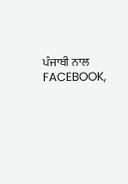ਪੰਜਾਬੀ ਨਾਲ FACEBOOK,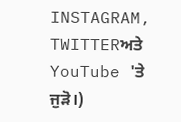INSTAGRAM, TWITTERਅਤੇ YouTube 'ਤੇ ਜੁੜੋ।)